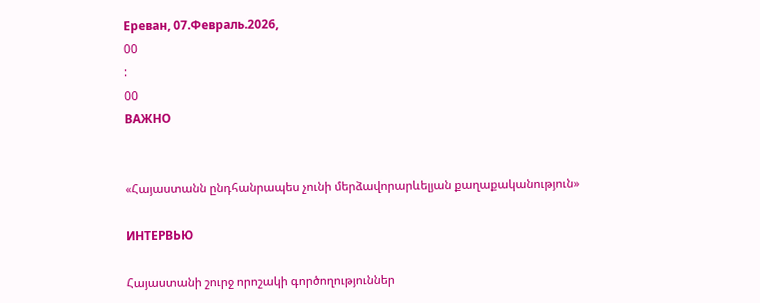Ереван, 07.Февраль.2026,
00
:
00
ВАЖНО


«Հայաստանն ընդհանրապես չունի մերձավորարևելյան քաղաքականություն»

ИНТЕРВЬЮ

Հայաստանի շուրջ որոշակի գործողություններ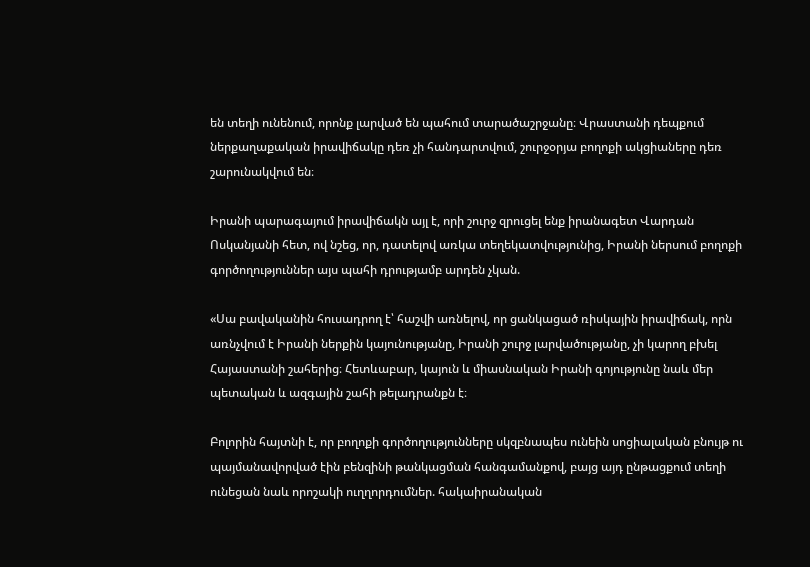են տեղի ունենում, որոնք լարված են պահում տարածաշրջանը։ Վրաստանի դեպքում ներքաղաքական իրավիճակը դեռ չի հանդարտվում, շուրջօրյա բողոքի ակցիաները դեռ շարունակվում են։

Իրանի պարագայում իրավիճակն այլ է, որի շուրջ զրուցել ենք իրանագետ Վարդան Ոսկանյանի հետ, ով նշեց, որ, դատելով առկա տեղեկատվությունից, Իրանի ներսում բողոքի գործողություններ այս պահի դրությամբ արդեն չկան.

«Սա բավականին հուսադրող է՝ հաշվի առնելով, որ ցանկացած ռիսկային իրավիճակ, որն առնչվում է Իրանի ներքին կայունությանը, Իրանի շուրջ լարվածությանը, չի կարող բխել Հայաստանի շահերից։ Հետևաբար, կայուն և միասնական Իրանի գոյությունը նաև մեր պետական և ազգային շահի թելադրանքն է։

Բոլորին հայտնի է, որ բողոքի գործողությունները սկզբնապես ունեին սոցիալական բնույթ ու պայմանավորված էին բենզինի թանկացման հանգամանքով, բայց այդ ընթացքում տեղի ունեցան նաև որոշակի ուղղորդումներ. հակաիրանական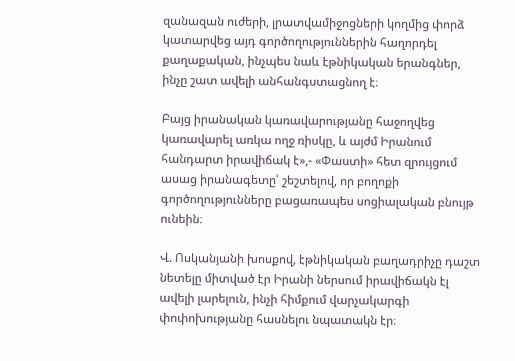զանազան ուժերի, լրատվամիջոցների կողմից փորձ կատարվեց այդ գործողություններին հաղորդել քաղաքական, ինչպես նաև էթնիկական երանգներ, ինչը շատ ավելի անհանգստացնող է։

Բայց իրանական կառավարությանը հաջողվեց կառավարել առկա ողջ ռիսկը, և այժմ Իրանում հանդարտ իրավիճակ է»,- «Փաստի» հետ զրույցում ասաց իրանագետը՝ շեշտելով, որ բողոքի գործողությունները բացառապես սոցիալական բնույթ ունեին։

Վ. Ոսկանյանի խոսքով, էթնիկական բաղադրիչը դաշտ նետելը միտված էր Իրանի ներսում իրավիճակն էլ ավելի լարելուն, ինչի հիմքում վարչակարգի փոփոխությանը հասնելու նպատակն էր։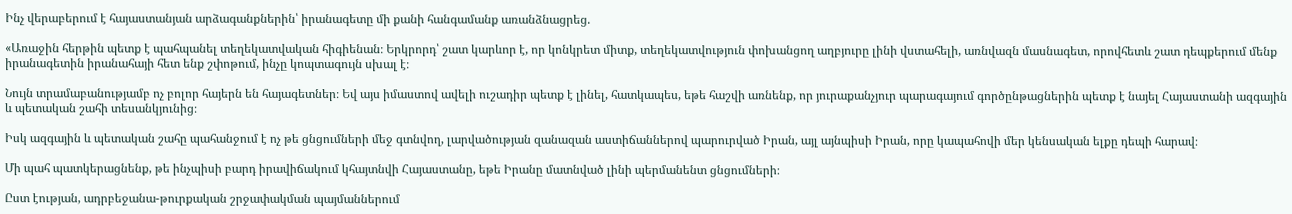Ինչ վերաբերում է հայաստանյան արձագանքներին՝ իրանագետը մի քանի հանգամանք առանձնացրեց.

«Առաջին հերթին պետք է պահպանել տեղեկատվական հիգիենան։ Երկրորդ՝ շատ կարևոր է, որ կոնկրետ միտք, տեղեկատվություն փոխանցող աղբյուրը լինի վստահելի, առնվազն մասնագետ, որովհետև շատ դեպքերում մենք իրանագետին իրանահայի հետ ենք շփոթում, ինչը կոպտագույն սխալ է։

Նույն տրամաբանությամբ ոչ բոլոր հայերն են հայագետներ։ Եվ այս իմաստով ավելի ուշադիր պետք է լինել, հատկապես, եթե հաշվի առնենք, որ յուրաքանչյուր պարագայում գործընթացներին պետք է նայել Հայաստանի ազգային և պետական շահի տեսանկյունից։

Իսկ ազգային և պետական շահը պահանջում է ոչ թե ցնցումների մեջ գտնվող, լարվածության զանազան աստիճաններով պարուրված Իրան, այլ այնպիսի Իրան, որը կապահովի մեր կենսական ելքը դեպի հարավ։

Մի պահ պատկերացնենք, թե ինչպիսի բարդ իրավիճակում կհայտնվի Հայաստանը, եթե Իրանը մատնված լինի պերմանենտ ցնցումների։

Ըստ էության, ադրբեջանա-թուրքական շրջափակման պայմաններում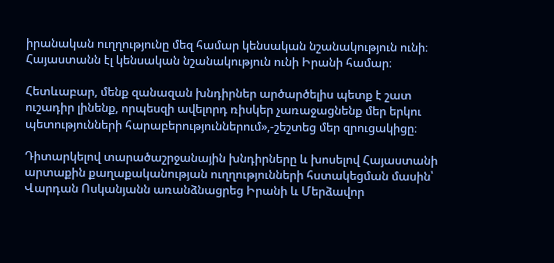իրանական ուղղությունը մեզ համար կենսական նշանակություն ունի։ Հայաստանն էլ կենսական նշանակություն ունի Իրանի համար։

Հետևաբար, մենք զանազան խնդիրներ արծարծելիս պետք է շատ ուշադիր լինենք, որպեսզի ավելորդ ռիսկեր չառաջացնենք մեր երկու պետությունների հարաբերություններում»,-շեշտեց մեր զրուցակիցը։

Դիտարկելով տարածաշրջանային խնդիրները և խոսելով Հայաստանի արտաքին քաղաքականության ուղղությունների հստակեցման մասին՝ Վարդան Ոսկանյանն առանձնացրեց Իրանի և Մերձավոր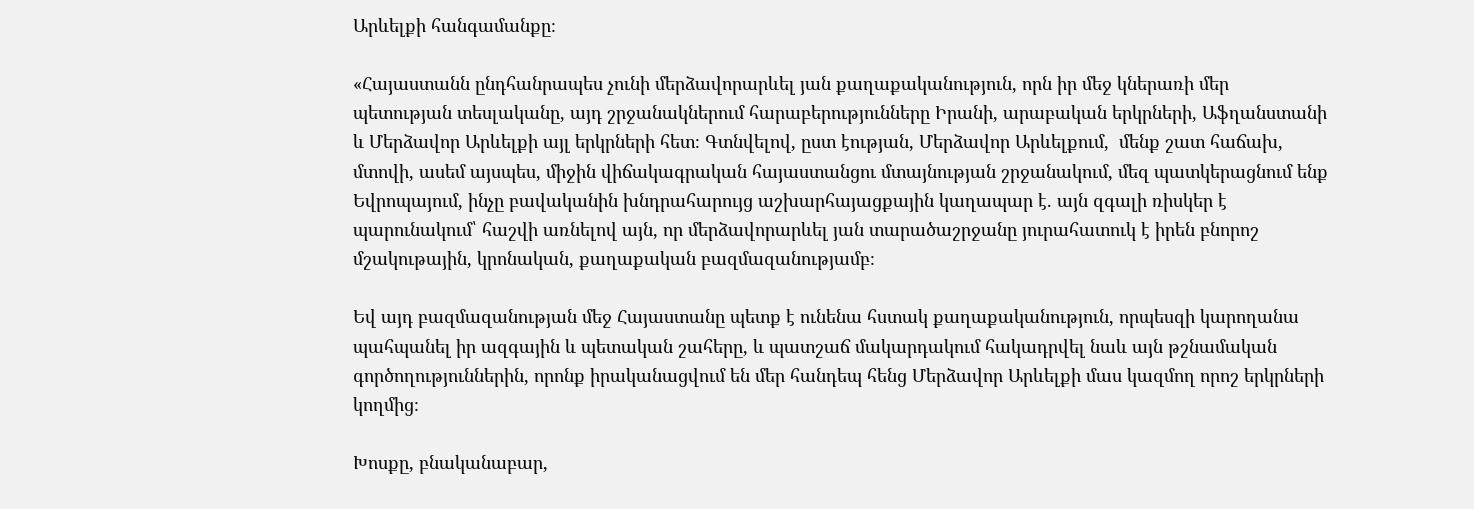Արևելքի հանգամանքը։

«Հայաստանն ընդհանրապես չունի մերձավորարևել յան քաղաքականություն, որն իր մեջ կներառի մեր պետության տեսլականը, այդ շրջանակներում հարաբերությունները Իրանի, արաբական երկրների, Աֆղանստանի և Մերձավոր Արևելքի այլ երկրների հետ։ Գտնվելով, ըստ էության, Մերձավոր Արևելքում,  մենք շատ հաճախ, մտովի, ասեմ այսպես, միջին վիճակագրական հայաստանցու մտայնության շրջանակում, մեզ պատկերացնում ենք Եվրոպայում, ինչը բավականին խնդրահարույց աշխարհայացքային կաղապար է. այն զգալի ռիսկեր է պարունակում՝ հաշվի առնելով այն, որ մերձավորարևել յան տարածաշրջանը յուրահատուկ է իրեն բնորոշ մշակութային, կրոնական, քաղաքական բազմազանությամբ։

Եվ այդ բազմազանության մեջ Հայաստանը պետք է ունենա հստակ քաղաքականություն, որպեսզի կարողանա պահպանել իր ազգային և պետական շահերը, և պատշաճ մակարդակում հակադրվել նաև այն թշնամական գործողություններին, որոնք իրականացվում են մեր հանդեպ հենց Մերձավոր Արևելքի մաս կազմող որոշ երկրների կողմից։

Խոսքը, բնականաբար,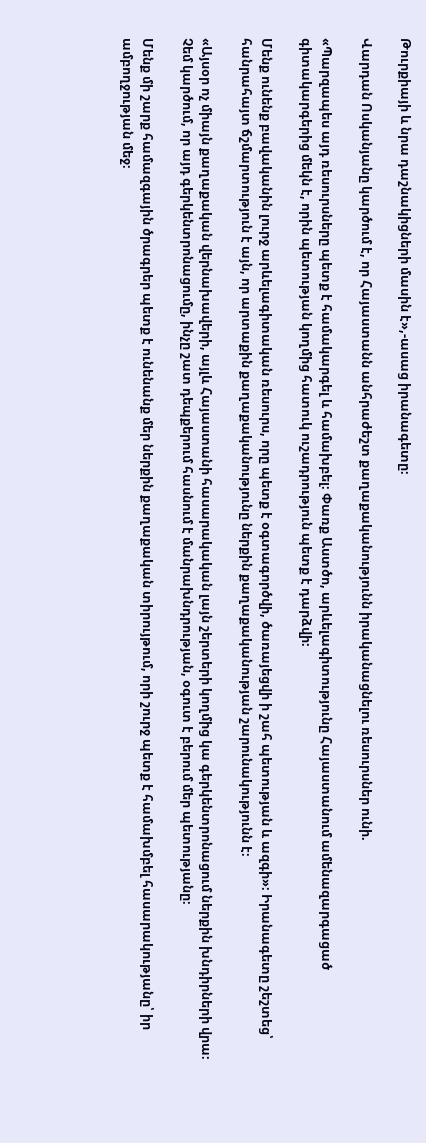Թուրքիայի և նրա դաշնակիցների մասին է»,-ասաց իրանագետը։

Վարդան Ոսկանյանը կարծում է, որ Հայաստանն անհրաժեշտ քաղաքականությունն իրականացնելու ռեսուրսներ ունի.

«Պարզապես այդ ռեսուրսները պետք է համակարգել և համախբել։ Փառք Աստծո, արևելագիտությունը Հայաստանում ամենազարգացած գիտակարգերից մեկն է, որին պետության կողմից հատուկ ուշադրություն պետք է դարձվի։

Մենք ունենք բավականին լուրջ արևելագիտական ռեսուրս, որը պետք է օգտագործվի, ծառայեցվի ի շահ պետության և ազգի»։ Իրանագետը շեշտեց՝ հանրահայտ ճշմարտություն է այն, որ արտաքին քաղաքականությունը ներքին քաղաքականության շարունակությունն է։

«Այսօր ոչ միայն քաղաքական վերնախավերի, այլև Հայաստանի հասարակական լայն շերտերի կողմից կա գերկենտրոնացում ներքին խնդիրների վրա։ Չեմ կարծում, որ այդ գերկենտրոնացումը, ինչը շատ դեպքերում հասնում է մանրախնդրության, օգուտ է բերում մեր պետությանը։

Մենք մի շարք համազգային ծրագրեր պետք է ունենանք մեր ներքին քաղաքական տիրույթում, որի շուրջ պետք է համախմբել հասարակությանը՝ իր ամբողջության մեջ։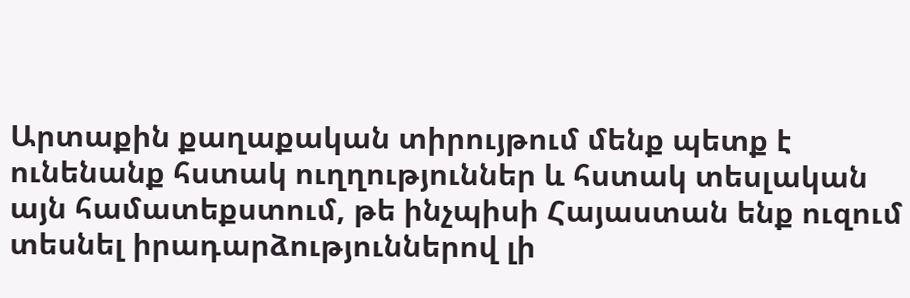Արտաքին քաղաքական տիրույթում մենք պետք է ունենանք հստակ ուղղություններ և հստակ տեսլական այն համատեքստում, թե ինչպիսի Հայաստան ենք ուզում տեսնել իրադարձություններով լի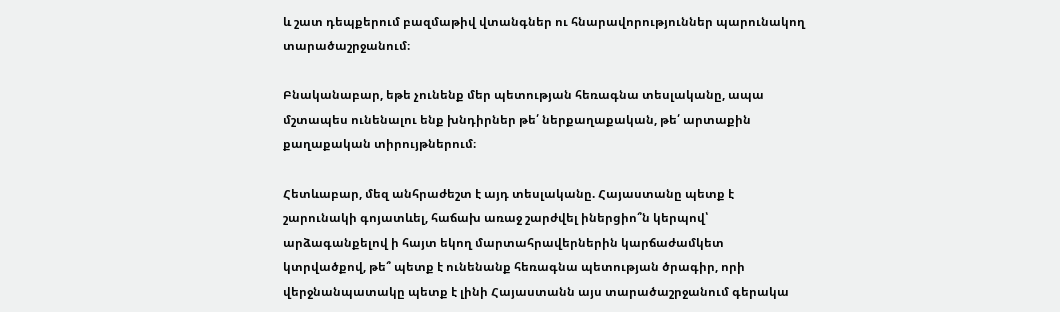և շատ դեպքերում բազմաթիվ վտանգներ ու հնարավորություններ պարունակող տարածաշրջանում։

Բնականաբար, եթե չունենք մեր պետության հեռագնա տեսլականը, ապա մշտապես ունենալու ենք խնդիրներ թե՛ ներքաղաքական, թե՛ արտաքին քաղաքական տիրույթներում։

Հետևաբար, մեզ անհրաժեշտ է այդ տեսլականը. Հայաստանը պետք է շարունակի գոյատևել, հաճախ առաջ շարժվել իներցիո՞ն կերպով՝ արձագանքելով ի հայտ եկող մարտահրավերներին կարճաժամկետ կտրվածքով, թե՞ պետք է ունենանք հեռագնա պետության ծրագիր, որի վերջնանպատակը պետք է լինի Հայաստանն այս տարածաշրջանում գերակա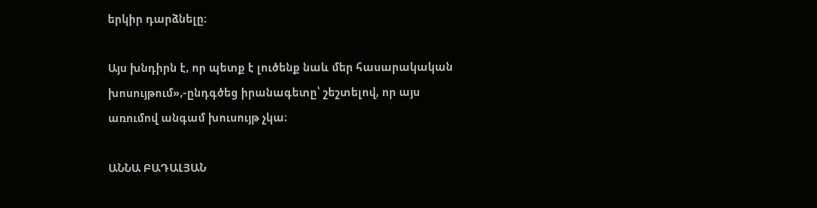երկիր դարձնելը։

Այս խնդիրն է, որ պետք է լուծենք նաև մեր հասարակական խոսույթում»,-ընդգծեց իրանագետը՝ շեշտելով, որ այս առումով անգամ խուսույթ չկա։

ԱՆՆԱ ԲԱԴԱԼՅԱՆ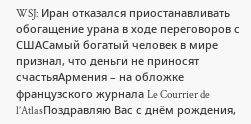WSJ: Иран отказался приостанавливать обогащение урана в ходе переговоров с СШАСамый богатый человек в мире признал, что деньги не приносят счастьяАрмения – на обложке французского журнала Le Courrier de l’AtlasПоздравляю Вас с днём рождения,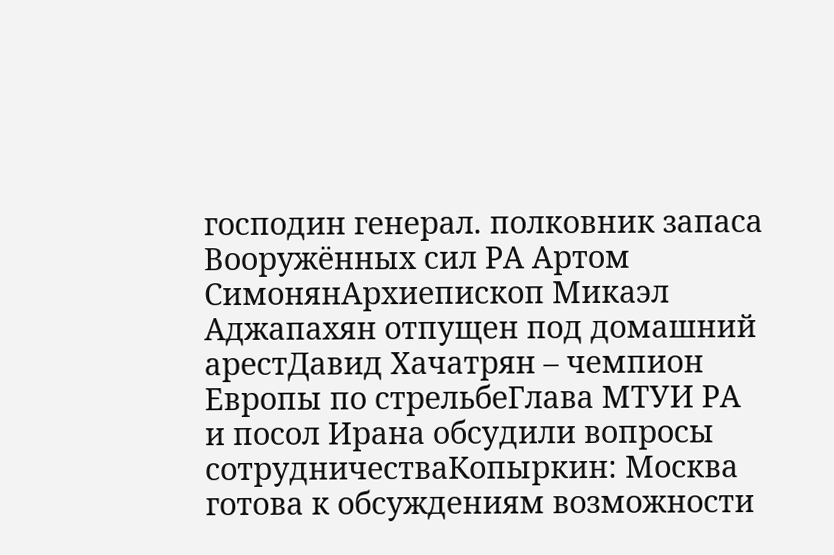господин генерал. полковник запаса Вооружённых сил РА Артом СимонянАрхиепископ Микаэл Аджапахян отпущен под домашний арестДавид Хачатрян – чемпион Европы по стрельбеГлава МТУИ РА и посол Ирана обсудили вопросы сотрудничестваКопыркин: Москва готова к обсуждениям возможности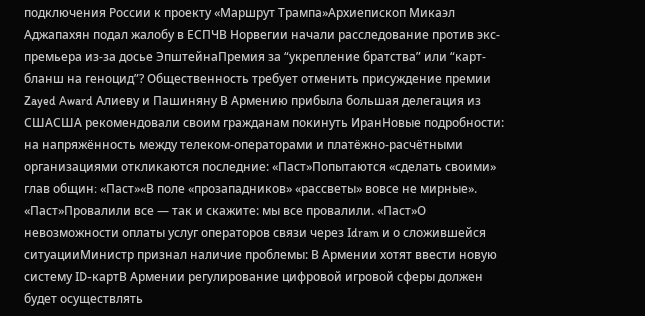подключения России к проекту «Маршрут Трампа»Архиепископ Микаэл Аджапахян подал жалобу в ЕСПЧВ Норвегии начали расследование против экс-премьера из-за досье ЭпштейнаПремия за “укрепление братства” или “карт-бланш на геноцид”? Общественность требует отменить присуждение премии Zayed Award Алиеву и Пашиняну В Армению прибыла большая делегация из СШАСША рекомендовали своим гражданам покинуть ИранНовые подробности: на напряжённость между телеком-операторами и платёжно-расчётными организациями откликаются последние: «Паст»Попытаются «сделать своими» глав общин։ «Паст»«В поле «прозападников» «рассветы» вовсе не мирные». «Паст»Провалили все — так и скажите: мы все провалили. «Паст»О невозможности оплаты услуг операторов связи через Idram и о сложившейся ситуацииМинистр признал наличие проблемы: В Армении хотят ввести новую систему ID-картВ Армении регулирование цифровой игровой сферы должен будет осуществлять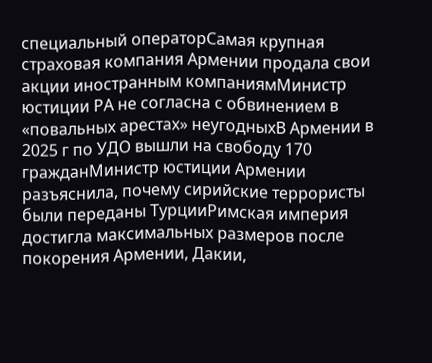специальный операторСамая крупная страховая компания Армении продала свои акции иностранным компаниямМинистр юстиции РА не согласна с обвинением в «повальных арестах» неугодныхВ Армении в 2025 г по УДО вышли на свободу 170 гражданМинистр юстиции Армении разъяснила, почему сирийские террористы были переданы ТурцииРимская империя достигла максимальных размеров после покорения Армении, Дакии,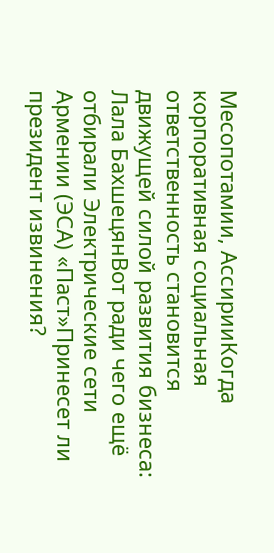Месопотамии, АссирииКогда корпоративная социальная ответственность становится движущей силой развития бизнеса: Лала БахшецянВот ради чего ещё отбирали Электрические сети Армении (ЭСА) «Паст»Принесет ли президент извинения?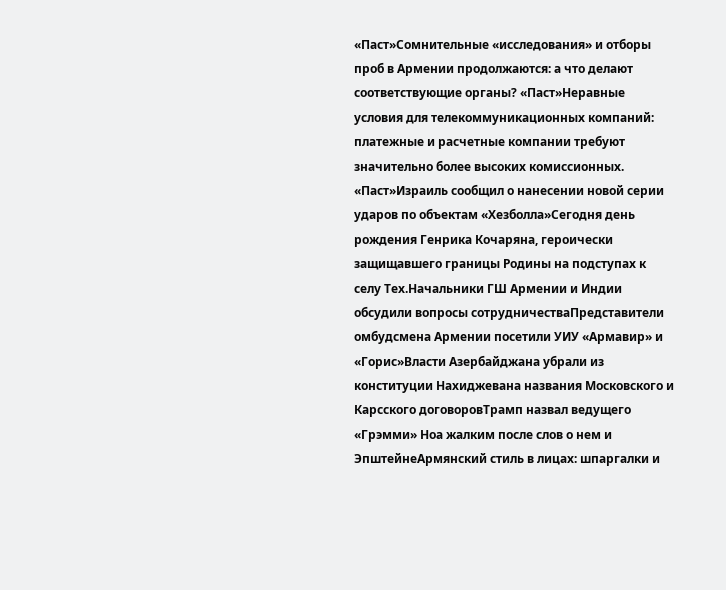«Паст»Сомнительные «исследования» и отборы проб в Армении продолжаются: а что делают соответствующие органы? «Паст»Неравные условия для телекоммуникационных компаний: платежные и расчетные компании требуют значительно более высоких комиссионных. «Паст»Израиль сообщил о нанесении новой серии ударов по объектам «Хезболла»Сегодня день рождения Генрика Кочаряна, героически защищавшего границы Родины на подступах к селу Тех.Начальники ГШ Армении и Индии обсудили вопросы сотрудничестваПредставители омбудсмена Армении посетили УИУ «Армавир» и «Горис»Власти Азербайджана убрали из конституции Нахиджевана названия Московского и Карсского договоровТрамп назвал ведущего «Грэмми» Ноа жалким после слов о нем и ЭпштейнеАрмянский стиль в лицах: шпаргалки и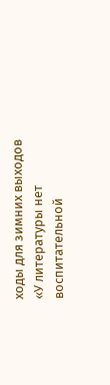ходы для зимних выходов «У литературы нет воспитательной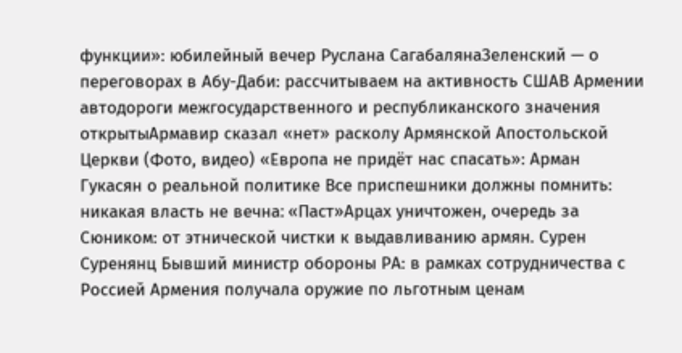функции»: юбилейный вечер Руслана СагабалянаЗеленский — о переговорах в Абу-Даби: рассчитываем на активность СШАВ Армении автодороги межгосударственного и республиканского значения открытыАрмавир сказал «нет» расколу Армянской Апостольской Церкви (Фото, видео) «Европа не придёт нас спасать»: Арман Гукасян о реальной политике Все приспешники должны помнить: никакая власть не вечна։ «Паст»Арцах уничтожен, очередь за Сюником: от этнической чистки к выдавливанию армян. Сурен Суренянц Бывший министр обороны РА: в рамках сотрудничества с Россией Армения получала оружие по льготным ценам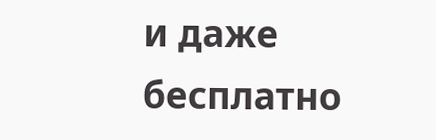и даже бесплатно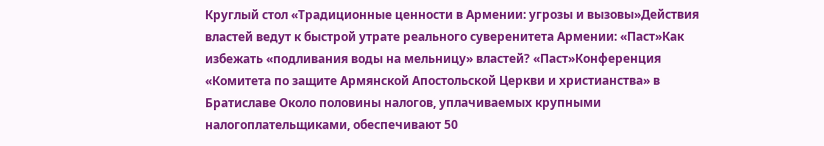Круглый стол «Традиционные ценности в Армении: угрозы и вызовы»Действия властей ведут к быстрой утрате реального суверенитета Армении: «Паст»Как избежать «подливания воды на мельницу» властей? «Паст»Конференция «Комитета по защите Армянской Апостольской Церкви и христианства» в Братиславе Около половины налогов, уплачиваемых крупными налогоплательщиками, обеспечивают 50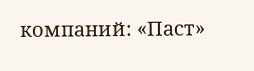компаний: «Паст»